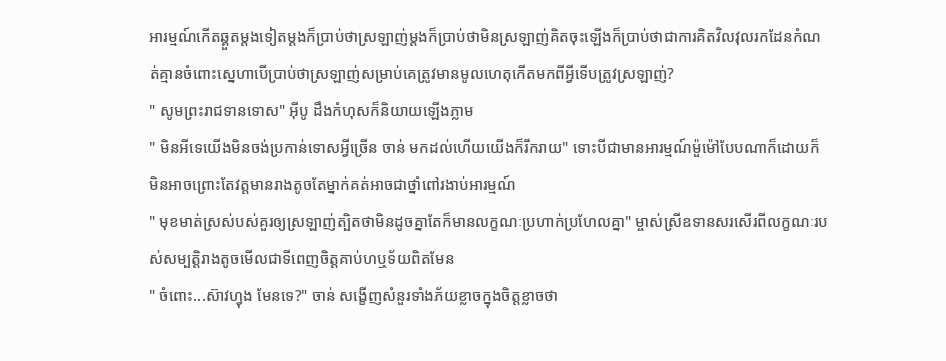អារម្មណ៍កើតឆ្គួតម្ដងទៀតម្ដងក៏ប្រាប់ថាស្រឡាញ់ម្ដងក៏ប្រាប់ថាមិនស្រឡាញ់គិតចុះឡើងក៏ប្រាប់ថាជាការគិតវិលវុលរកដែនកំណត់គ្មានចំពោះស្នេហាបើប្រាប់ថាស្រឡាញ់សម្រាប់គេត្រូវមានមូលហេតុកើតមកពីអ្វីទើបត្រូវស្រឡាញ់?
" សូមព្រះរាជទានទោស" អុីបូ ដឹងកំហុសក៏និយាយឡើងភ្លាម
" មិនអីទេយើងមិនចង់ប្រកាន់ទោសអ្វីច្រើន ចាន់ មកដល់ហើយយើងក៏រីករាយ" ទោះបីជាមានអារម្មណ៍ម៉ួម៉ៅបែបណាក៏ដោយក៏មិនអាចព្រោះតែវត្តមានរាងតូចតែម្នាក់គត់អាចជាថ្នាំពៅរងាប់អារម្មណ៍
" មុខមាត់ស្រស់បស់គួរឲ្យស្រឡាញ់ត្បិតថាមិនដូចគ្នាតែក៏មានលក្ខណៈប្រហាក់ប្រហែលគ្នា" ម្ចាស់ស្រីឧទានសរសើរពីលក្ខណៈរបស់សម្បតិ្តរាងតូចមើលជាទីពេញចិត្តគាប់ហឬទ័យពិតមែន
" ចំពោះ...ស៊ាវហ្វុង មែនទេ?" ចាន់ សង្ខើញសំនួរទាំងភ័យខ្លាចក្នុងចិត្តខ្លាចថា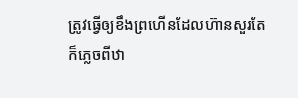ត្រូវធ្វើឲ្យខឹងព្រហើនដែលហ៊ានសួរតែក៏ភ្លេចពីឋា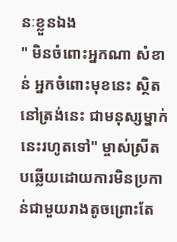នៈខ្លួនឯង
" មិនចំពោះអ្នកណា សំខាន់ អ្នកចំពោះមុខនេះ ស្ថិតនៅត្រង់នេះ ជាមនុស្សម្នាក់នេះរហូតទៅ" ម្ចាស់ស្រីតបឆ្លើយដោយការមិនប្រកាន់ជាមួយរាងតូចព្រោះតែ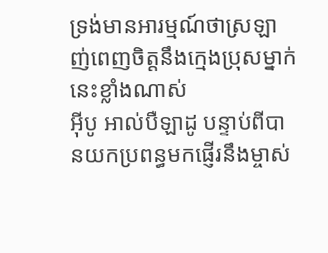ទ្រង់មានអារម្មណ៍ថាស្រឡាញ់ពេញចិត្តនឹងក្មេងប្រុសម្នាក់នេះខ្លាំងណាស់
អុីបូ អាល់បឺឡាដូ បន្ទាប់ពីបានយកប្រពន្ធមកផ្ញើរនឹងម្ចាស់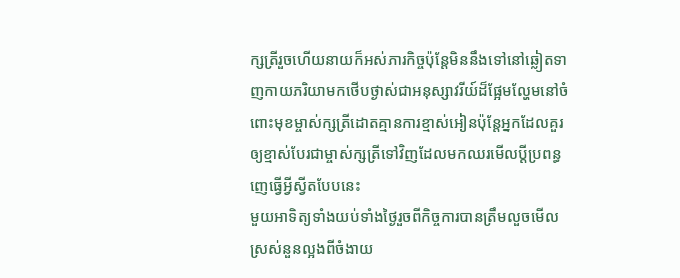ក្សត្រីរួចហើយនាយក៏អស់ភារកិច្ចប៉ុន្តែមិននឹងទៅនៅឆ្លៀតទាញកាយភរិយាមកថើបថ្ងាស់ជាអនុស្សាវរីយ៍ដ៏ផ្អែមល្ហែមនៅចំពោះមុខម្ចាស់ក្សត្រីដោតគ្មានការខ្មាស់អៀនប៉ុន្តែអ្នកដែលគួរឲ្យខ្មាស់បែរជាម្ចាស់ក្សត្រីទៅវិញដែលមកឈរមើលប្ដីប្រពន្ធញេធ្វើអ្វីស្វីតបែបនេះ
មួយអាទិត្យទាំងយប់ទាំងថ្ងៃរួចពីកិច្ចការបានត្រឹមលួចមើលស្រស់នួនល្អងពីចំងាយ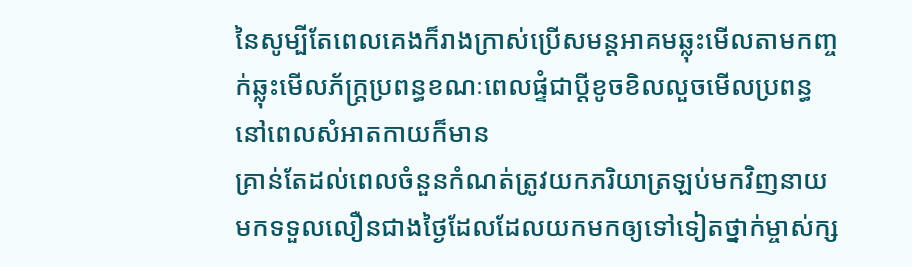នៃសូម្បីតែពេលគេងក៏រាងក្រាស់ប្រើសមន្តអាគមឆ្លុះមើលតាមកញ្ចក់ឆ្លុះមើលភ័ក្ត្រប្រពន្ធខណៈពេលផ្ទំជាប្ដីខូចខិលលួចមើលប្រពន្ធនៅពេលសំអាតកាយក៏មាន
គ្រាន់តែដល់ពេលចំនួនកំណត់ត្រូវយកភរិយាត្រឡប់មកវិញនាយមកទទួលលឿនជាងថ្ងៃដែលដែលយកមកឲ្យទៅទៀតថ្នាក់ម្ចាស់ក្ស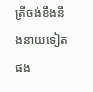ត្រីចង់ខឹងនឹងនាយទៀតផង